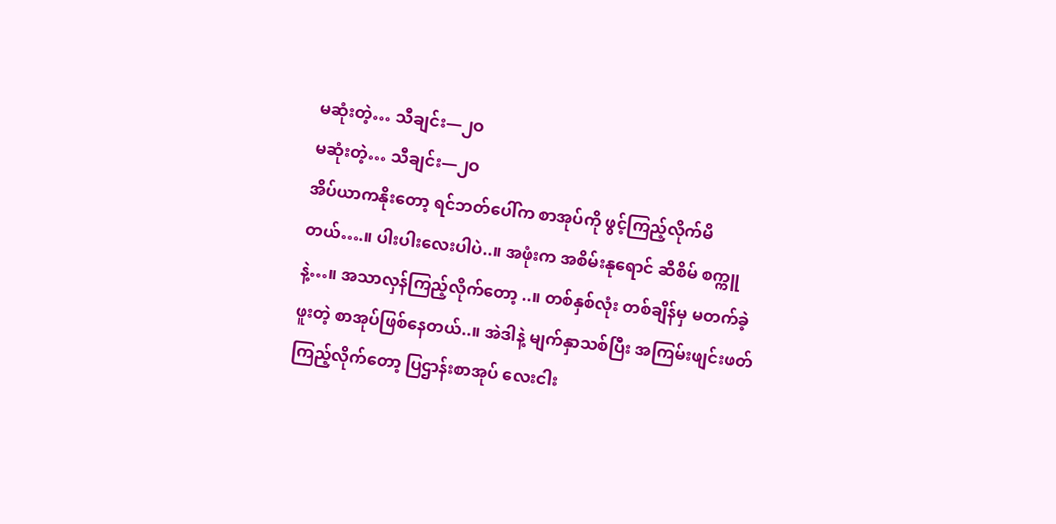မဆုံးတဲ့… သီချင်း—၂ဝ
မဆုံးတဲ့… သီချင်း—၂ဝ
အိပ်ယာကနိုးတော့ ရင်ဘတ်ပေါ်က စာအုပ်ကို ဖွင့်ကြည့်လိုက်မိတယ်….။ ပါးပါးလေးပါပဲ..။ အဖုံးက အစိမ်းနုရောင် ဆီစိမ် စက္ကူနဲ့…။ အသာလှန်ကြည့်လိုက်တော့ ..။ တစ်နှစ်လုံး တစ်ချိန်မှ မတက်ခဲ့ဖူးတဲ့ စာအုပ်ဖြစ်နေတယ်..။ အဲဒါနဲ့ မျက်နှာသစ်ပြီး အကြမ်းဖျင်းဖတ်ကြည့်လိုက်တော့ ပြဌာန်းစာအုပ် လေးငါး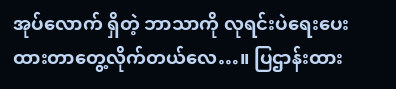အုပ်လောက် ရှိတဲ့ ဘာသာကို လုရင်းပဲရေးပေးထားတာတွေ့လိုက်တယ်လေ…။ ပြဌာန်းထား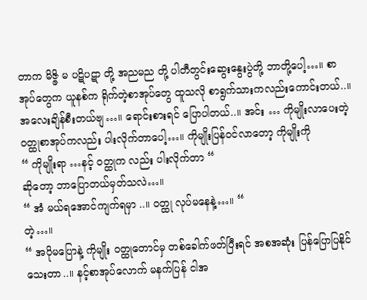တာက မိဇ္ဇိ မ ပဋိပဋာ တို့ အညမည တို့ ပါတီတွင်းဆွေးနွေးပွဲတို့ ဘာတို့ပေါ့…။ စာအုပ်တွေက ယူနစ်က ရိုက်တဲ့စာအုပ်တွေ ထူသလို စာရွက်သားကလည်းကောင်းတယ်..။ အလေးချိန်စီးတယ်ဗျ…။ ရောင်းစားရင် ပြောပါတယ်..။ အင်း … ကိုမျိုးလာပေးတဲ့ ဝတ္ထုစာအုပ်ကလည်း ပါးလိုက်တာပေါ့…။ ကိုမျိုးပြန်ဝင်လာတော့ ကိုမျိုးကို
“ ကိုမျိုးရာ …နင့် ဝတ္ထုက လည်း ပါးလိုက်တာ “
ဆိုတော့ ဘာပြောတယ်မှတ်သလဲ…။
“ အံ မယ်ရအောင်ကျက်ရမှာ ..။ ဝတ္ထု လုပ်မနေနဲ့…။ “
တဲ့…။
“ အပိုမပြောနဲ့ ကိုမျိုး ဝတ္ထုတောင်မှ တစ်ခေါက်ဖတ်ပြီးရင် အစအဆုံး ပြန်ပြောပြနိုင်သေးတာ..။ နင့်စာအုပ်လောက် မနက်ပြန် ငါအ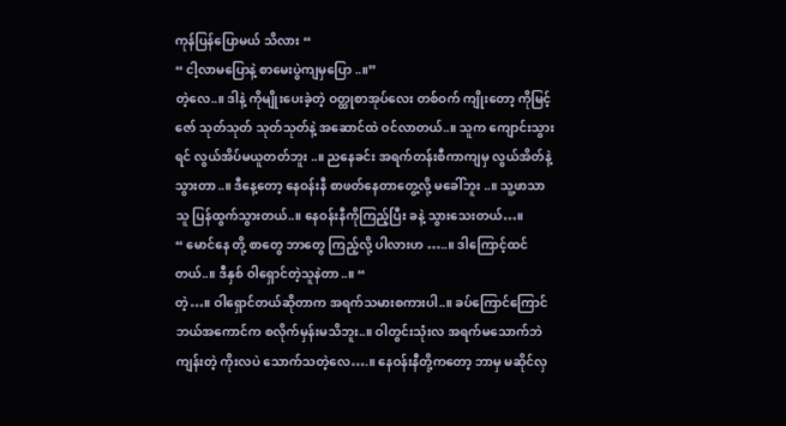ကုန်ပြန်ပြောမယ် သိလား “
“ ငါ့လာမပြောနဲ့ စာမေးပွဲကျမှပြော ..။”
တဲ့လေ..။ ဒါနဲ့ ကိုမျိုးပေးခဲ့တဲ့ ဝတ္ထုစာအုပ်လေး တစ်ဝက် ကျိုးတော့ ကိုမြင့်ဇော် သုတ်သုတ် သုတ်သုတ်နဲ့ အဆောင်ထဲ ဝင်လာတယ်..။ သူက ကျောင်းသွားရင် လွယ်အိပ်မယူတတ်ဘူး ..။ ညနေခင်း အရက်တန်းစီကာကျမှ လွယ်အိတ်နဲ့သွားတာ..။ ဒီနေ့တော့ နေဝန်းနီ စာဖတ်နေတာတွေ့လို့ မခေါ်ဘူး ..။ သူ့ဖာသာသူ ပြန်ထွက်သွားတယ်..။ နေဝန်းနီကိုကြည့်ပြီး ခနဲ့ သွားသေးတယ်…။
“ မောင်နေ တို့ စာတွေ ဘာတွေ ကြည့်လို့ ပါလားဟ …..။ ဒါကြောင့်ထင်တယ်..။ ဒီနှစ် ဝါရှောင်တဲ့သူနဲတာ..။ “
တဲ့…။ ဝါရှောင်တယ်ဆိုတာက အရက်သမားစကားပါ..။ ခပ်ကြောင်ကြောင် ဘယ်အကောင်က စလိုက်မှန်းမသိဘူး..။ ဝါတွင်းသုံးလ အရက်မသောက်ဘဲ ကျန်းတဲ့ ကိုးလပဲ သောက်သတဲ့လေ….။ နေဝန်းနီတို့ကတော့ ဘာမှ မဆိုင်လှ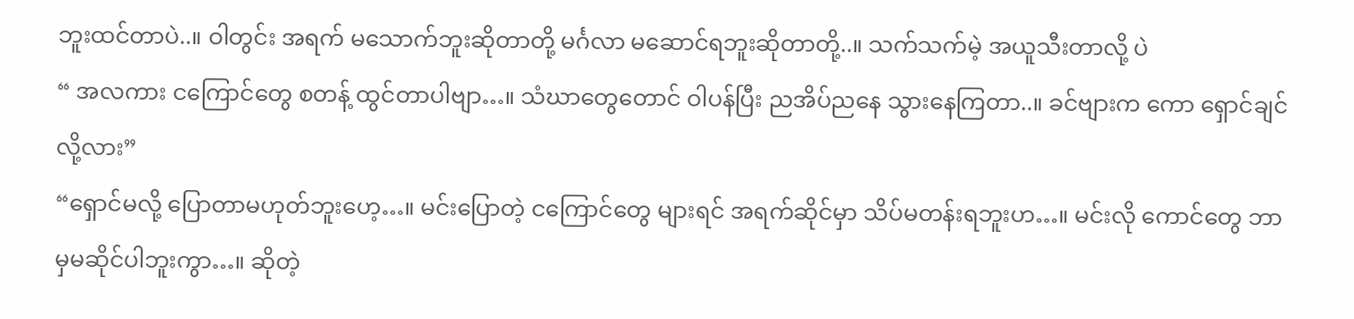ဘူးထင်တာပဲ..။ ဝါတွင်း အရက် မသောက်ဘူးဆိုတာတို့ မင်္ဂလာ မဆောင်ရဘူးဆိုတာတို့..။ သက်သက်မဲ့ အယူသီးတာလို့ ပဲ
“ အလကား ငကြောင်တွေ စတန့် ထွင်တာပါဗျာ…။ သံဃာတွေတောင် ဝါပန်ပြီး ညအိပ်ညနေ သွားနေကြတာ..။ ခင်ဗျားက ကော ရှောင်ချင်လို့လား”
“ရှောင်မလို့ ပြောတာမဟုတ်ဘူးဟေ့…။ မင်းပြောတဲ့ ငကြောင်တွေ များရင် အရက်ဆိုင်မှာ သိပ်မတန်းရဘူးဟ…။ မင်းလို ကောင်တွေ ဘာမှမဆိုင်ပါဘူးကွာ…။ ဆိုတဲ့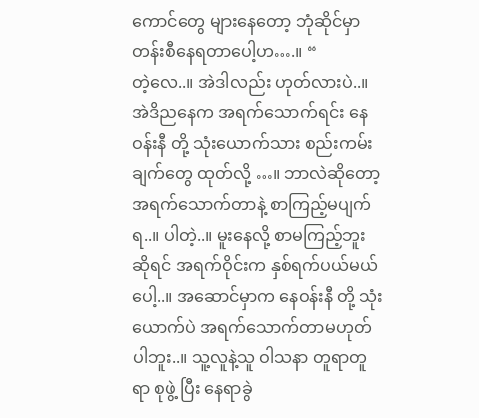ကောင်တွေ များနေတော့ ဘုံဆိုင်မှာ တန်းစီနေရတာပေါ့ဟ….။ “
တဲ့လေ..။ အဲဒါလည်း ဟုတ်လားပဲ..။ အဲဒိညနေက အရက်သောက်ရင်း နေဝန်းနီ တို့ သုံးယောက်သား စည်းကမ်းချက်တွေ ထုတ်လို့ …။ ဘာလဲဆိုတော့ အရက်သောက်တာနဲ့ စာကြည့်မပျက်ရ..။ ပါတဲ့..။ မူးနေလို့ စာမကြည့်ဘူးဆိုရင် အရက်ဝိုင်းက နှစ်ရက်ပယ်မယ်ပေါ့..။ အဆောင်မှာက နေဝန်းနီ တို့ သုံးယောက်ပဲ အရက်သောက်တာမဟုတ်ပါဘူး..။ သူ့လူနဲ့သူ ဝါသနာ တူရာတူရာ စုဖွဲ့ ပြီး နေရာခွဲ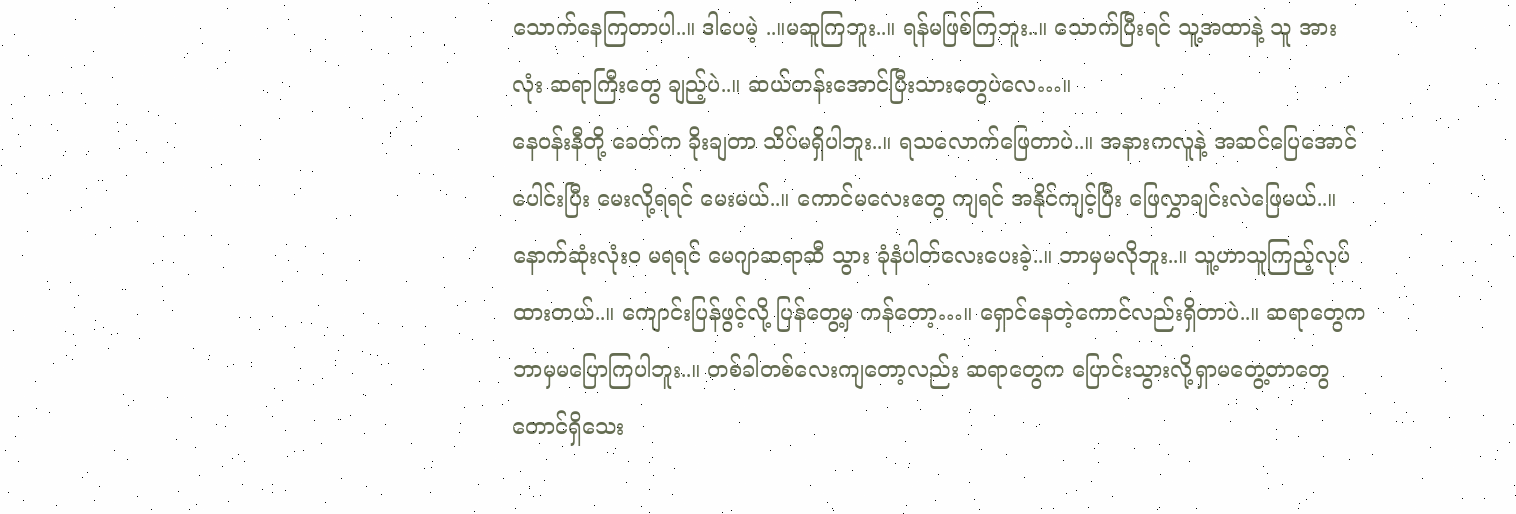သောက်နေကြတာပါ..။ ဒါပေမဲ့ ..။မဆူကြဘူး..။ ရန်မဖြစ်ကြဘူး..။ သောက်ပြီးရင် သူ့အထာနဲ့ သူ အားလုံး ဆရာကြီးတွေ ချည့်ပဲ..။ ဆယ်တန်းအောင်ပြီးသားတွေပဲလေ…။
နေဝန်းနီတို့ ခေတ်က ခိုးချတာ သိပ်မရှိပါဘူး..။ ရသလောက်ဖြေတာပဲ..။ အနားကလူနဲ့ အဆင်ပြေအောင်ပေါင်းပြီး မေးလို့ရရင် မေးမယ်..။ ကောင်မလေးတွေ ကျရင် အနိုင်ကျင့်ပြီး ဖြေလွှာချင်းလဲဖြေမယ်..။ နောက်ဆုံးလုံးဝ မရရင် မေဂျာဆရာဆီ သွား ခုံနံပါတ်လေးပေးခဲ့..။ ဘာမှမလိုဘူး..။ သူ့ဟာသူကြည့်လုပ်ထားတယ်..။ ကျောင်းပြန်ဖွင့်လို့ ပြန်တွေ့မှ ကန်တော့…။ ရှောင်နေတဲ့ကောင်လည်းရှိတာပဲ..။ ဆရာတွေက ဘာမှမပြောကြပါဘူး..။ တစ်ခါတစ်လေးကျတော့လည်း ဆရာတွေက ပြောင်းသွားလို့ရှာမတွေ့တာတွေတောင်ရှိသေး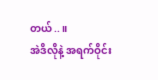တယ်..။
အဲဒိလိုနဲ့ အရက်ဝိုင်း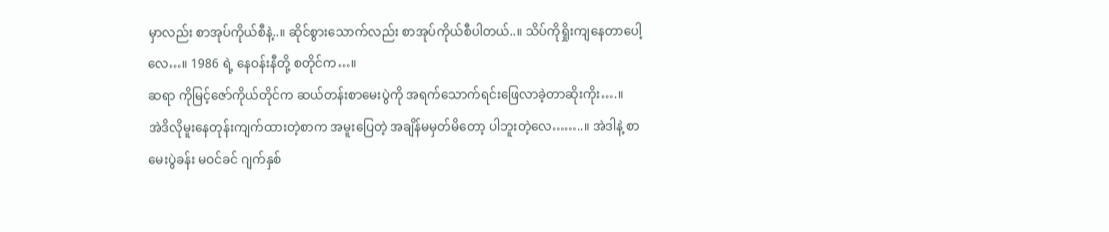မှာလည်း စာအုပ်ကိုယ်စီနဲ့..။ ဆိုင်စွားသောက်လည်း စာအုပ်ကိုယ်စီပါတယ်..။ သိပ်ကိုရှိုးကျနေတာပေါ့လေ…။ 1986 ရဲ့ နေဝန်းနီတို့ စတိုင်က…။
ဆရာ ကိုမြင့်ဇော်ကိုယ်တိုင်က ဆယ်တန်းစာမေးပွဲကို အရက်သောက်ရင်းဖြေလာခဲ့တာဆိုးကိုး….။
အဲဒိလိုမူးနေတုန်းကျက်ထားတဲ့စာက အမူးပြေတဲ့ အချိန်မမှတ်မိတော့ ပါဘူးတဲ့လေ……..။ အဲဒါနဲ့ စာမေးပွဲခန်း မဝင်ခင် ဂျက်နှစ်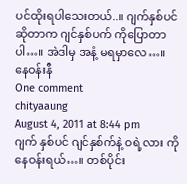ပင်ထိုးရပါသေးတယ်..။ ဂျက်နှစ်ပင်ဆိုတာက ဂျင်နှစ်ပက် ကိုပြောတာပါ…။ အဲဒါမှ အနံ့ မရမှာလေ…။
နေဝန်းနီ
One comment
chityaaung
August 4, 2011 at 8:44 pm
ဂျက် နှစ်ပင် ဂျင်နှစ်က်နဲ့ ဝရဲ့လား ကိုနေဝန်းရယ်…။ တစ်ပိုင်း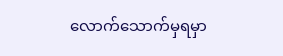လောက်သောက်မှရမှာ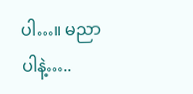ပါ…။ မညာပါနဲ့…..